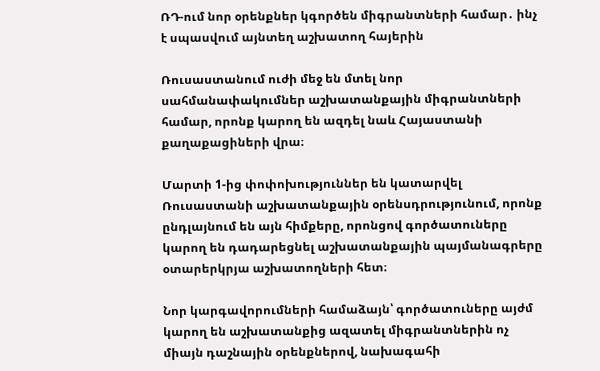ՌԴ-ում նոր օրենքներ կգործեն միգրանտների համար․ ինչ է սպասվում այնտեղ աշխատող հայերին

Ռուսաստանում ուժի մեջ են մտել նոր սահմանափակումներ աշխատանքային միգրանտների համար, որոնք կարող են ազդել նաև Հայաստանի քաղաքացիների վրա։

Մարտի 1-ից փոփոխություններ են կատարվել Ռուսաստանի աշխատանքային օրենսդրությունում, որոնք ընդլայնում են այն հիմքերը, որոնցով գործատուները կարող են դադարեցնել աշխատանքային պայմանագրերը օտարերկրյա աշխատողների հետ։

Նոր կարգավորումների համաձայն՝ գործատուները այժմ կարող են աշխատանքից ազատել միգրանտներին ոչ միայն դաշնային օրենքներով, նախագահի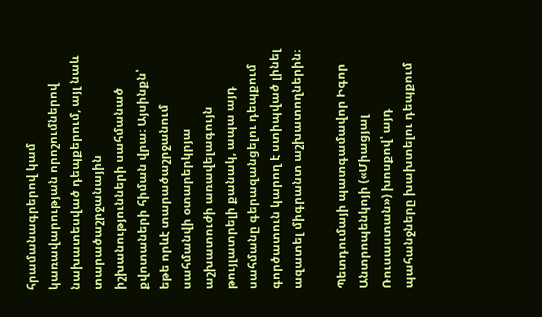հրամանագրերով կամ կառավարության որոշումներով նախատեսված դեպքերում, այլ նաև տարածաշրջանային իշխանությունների սահմանած քվոտաների հիման վրա։ Այսինքն՝ եթե որևէ տարածաշրջանում սահմանվի օտարերկրյա աշխատուժի առավելագույն թույլատրելի քանակ, ապա այդ սահմանը գերազանցելու դեպքում գործատուն կարող է ստիպված լինել ազատել միգրանտ աշխատողներին։

Պետդումայի պատգամավոր Իգոր Անտրոպենկոյի («Միացյալ Ռուսաստան») խոսքով՝ այդ պահանջները խախտելու դեպքում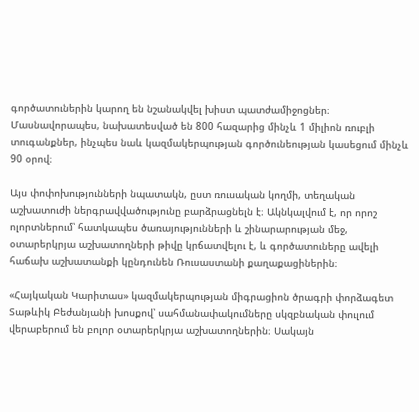գործատուներին կարող են նշանակվել խիստ պատժամիջոցներ։ Մասնավորապես, նախատեսված են 800 հազարից մինչև 1 միլիոն ռուբլի տուգանքներ, ինչպես նաև կազմակերպության գործունեության կասեցում մինչև 90 օրով։

Այս փոփոխությունների նպատակն, ըստ ռուսական կողմի, տեղական աշխատուժի ներգրավվածությունը բարձրացնելն է։ Ակնկալվում է, որ որոշ ոլորտներում՝ հատկապես ծառայությունների և շինարարության մեջ, օտարերկրյա աշխատողների թիվը կրճատվելու է, և գործատուները ավելի հաճախ աշխատանքի կընդունեն Ռուսաստանի քաղաքացիներին։

«Հայկական Կարիտաս» կազմակերպության միգրացիոն ծրագրի փորձագետ Տաթևիկ Բեժանյանի խոսքով՝ սահմանափակումները սկզբնական փուլում վերաբերում են բոլոր օտարերկրյա աշխատողներին։ Սակայն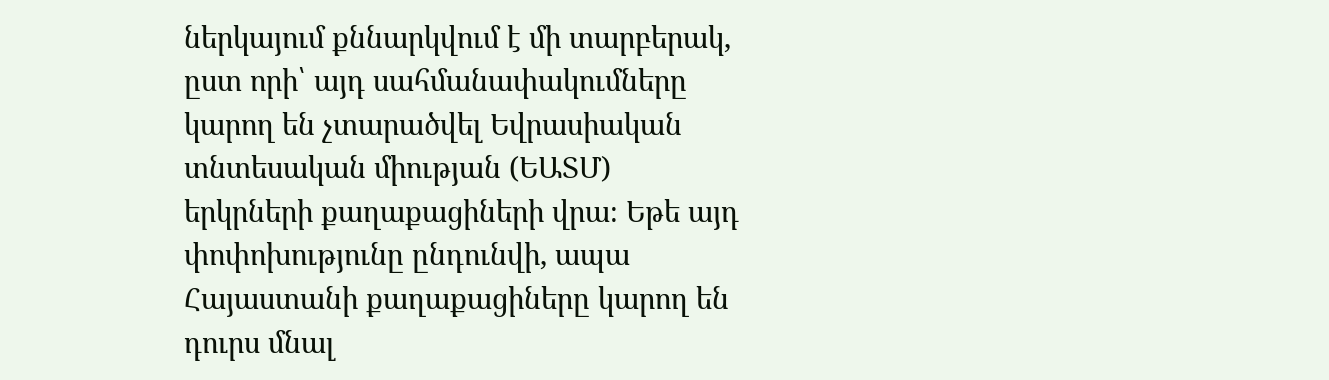ներկայում քննարկվում է մի տարբերակ, ըստ որի՝ այդ սահմանափակումները կարող են չտարածվել Եվրասիական տնտեսական միության (ԵԱՏՄ) երկրների քաղաքացիների վրա։ Եթե այդ փոփոխությունը ընդունվի, ապա Հայաստանի քաղաքացիները կարող են դուրս մնալ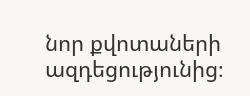նոր քվոտաների ազդեցությունից։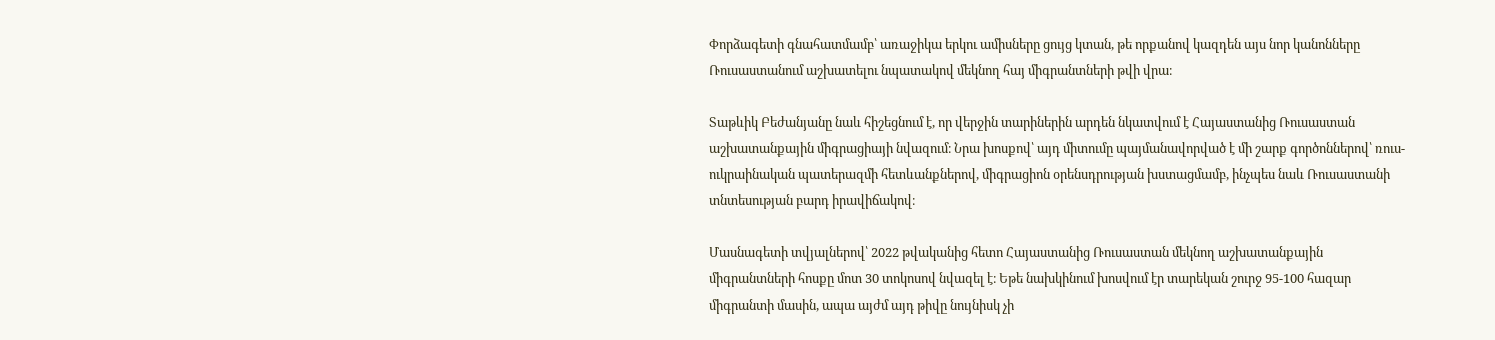Փորձագետի գնահատմամբ՝ առաջիկա երկու ամիսները ցույց կտան, թե որքանով կազդեն այս նոր կանոնները Ռուսաստանում աշխատելու նպատակով մեկնող հայ միգրանտների թվի վրա։

Տաթևիկ Բեժանյանը նաև հիշեցնում է, որ վերջին տարիներին արդեն նկատվում է Հայաստանից Ռուսաստան աշխատանքային միգրացիայի նվազում։ Նրա խոսքով՝ այդ միտումը պայմանավորված է մի շարք գործոններով՝ ռուս-ուկրաինական պատերազմի հետևանքներով, միգրացիոն օրենսդրության խստացմամբ, ինչպես նաև Ռուսաստանի տնտեսության բարդ իրավիճակով։

Մասնագետի տվյալներով՝ 2022 թվականից հետո Հայաստանից Ռուսաստան մեկնող աշխատանքային միգրանտների հոսքը մոտ 30 տոկոսով նվազել է։ Եթե նախկինում խոսվում էր տարեկան շուրջ 95-100 հազար միգրանտի մասին, ապա այժմ այդ թիվը նույնիսկ չի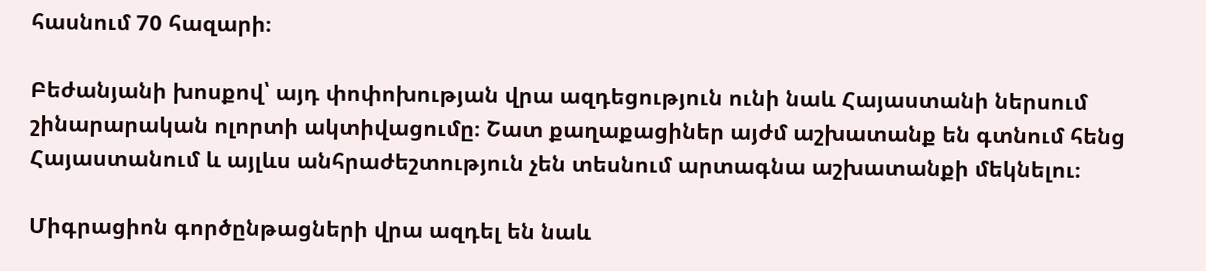հասնում 70 հազարի։

Բեժանյանի խոսքով՝ այդ փոփոխության վրա ազդեցություն ունի նաև Հայաստանի ներսում շինարարական ոլորտի ակտիվացումը։ Շատ քաղաքացիներ այժմ աշխատանք են գտնում հենց Հայաստանում և այլևս անհրաժեշտություն չեն տեսնում արտագնա աշխատանքի մեկնելու։

Միգրացիոն գործընթացների վրա ազդել են նաև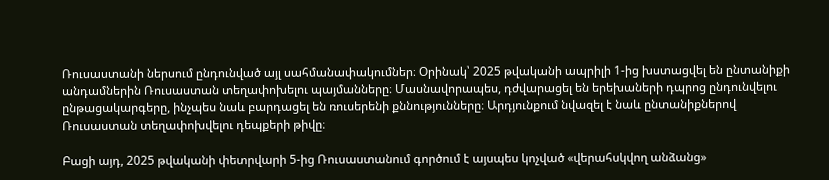Ռուսաստանի ներսում ընդունված այլ սահմանափակումներ։ Օրինակ՝ 2025 թվականի ապրիլի 1-ից խստացվել են ընտանիքի անդամներին Ռուսաստան տեղափոխելու պայմանները։ Մասնավորապես, դժվարացել են երեխաների դպրոց ընդունվելու ընթացակարգերը, ինչպես նաև բարդացել են ռուսերենի քննությունները։ Արդյունքում նվազել է նաև ընտանիքներով Ռուսաստան տեղափոխվելու դեպքերի թիվը։

Բացի այդ, 2025 թվականի փետրվարի 5-ից Ռուսաստանում գործում է այսպես կոչված «վերահսկվող անձանց»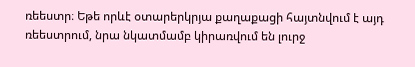ռեեստր։ Եթե որևէ օտարերկրյա քաղաքացի հայտնվում է այդ ռեեստրում, նրա նկատմամբ կիրառվում են լուրջ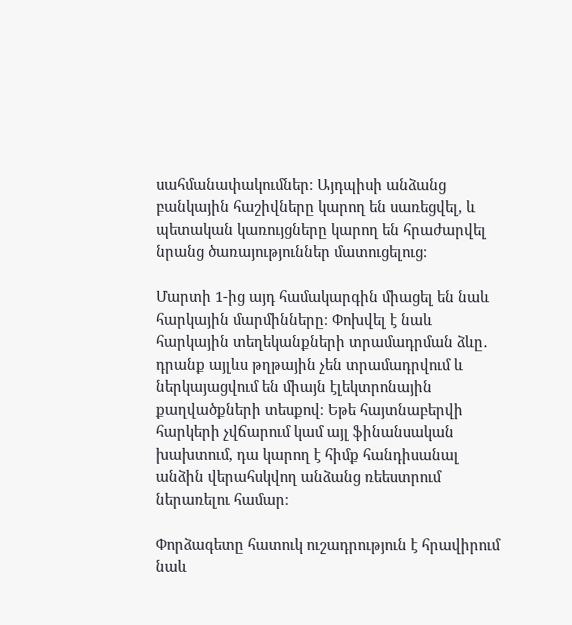սահմանափակումներ։ Այդպիսի անձանց բանկային հաշիվները կարող են սառեցվել, և պետական կառույցները կարող են հրաժարվել նրանց ծառայություններ մատուցելուց։

Մարտի 1-ից այդ համակարգին միացել են նաև հարկային մարմինները։ Փոխվել է նաև հարկային տեղեկանքների տրամադրման ձևը․ դրանք այլևս թղթային չեն տրամադրվում և ներկայացվում են միայն էլեկտրոնային քաղվածքների տեսքով։ Եթե հայտնաբերվի հարկերի չվճարում կամ այլ ֆինանսական խախտում, դա կարող է հիմք հանդիսանալ անձին վերահսկվող անձանց ռեեստրում ներառելու համար։

Փորձագետը հատուկ ուշադրություն է հրավիրում նաև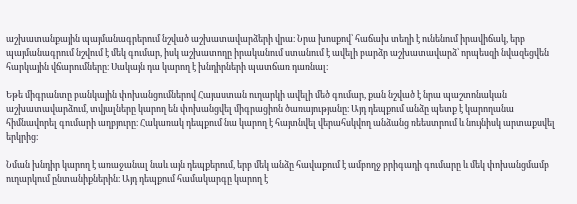աշխատանքային պայմանագրերում նշված աշխատավարձերի վրա։ Նրա խոսքով՝ հաճախ տեղի է ունենում իրավիճակ, երբ պայմանագրում նշվում է մեկ գումար, իսկ աշխատողը իրականում ստանում է ավելի բարձր աշխատավարձ՝ որպեսզի նվազեցվեն հարկային վճարումները։ Սակայն դա կարող է խնդիրների պատճառ դառնալ։

Եթե միգրանտը բանկային փոխանցումներով Հայաստան ուղարկի ավելի մեծ գումար, քան նշված է նրա պաշտոնական աշխատավարձում, տվյալները կարող են փոխանցվել միգրացիոն ծառայությանը։ Այդ դեպքում անձը պետք է կարողանա հիմնավորել գումարի աղբյուրը։ Հակառակ դեպքում նա կարող է հայտնվել վերահսկվող անձանց ռեեստրում և նույնիսկ արտաքսվել երկրից։

Նման խնդիր կարող է առաջանալ նաև այն դեպքերում, երբ մեկ անձը հավաքում է ամբողջ բրիգադի գումարը և մեկ փոխանցմամբ ուղարկում ընտանիքներին։ Այդ դեպքում համակարգը կարող է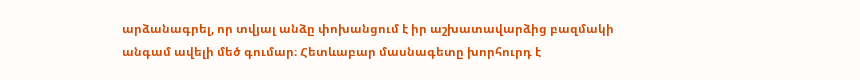արձանագրել, որ տվյալ անձը փոխանցում է իր աշխատավարձից բազմակի անգամ ավելի մեծ գումար։ Հետևաբար մասնագետը խորհուրդ է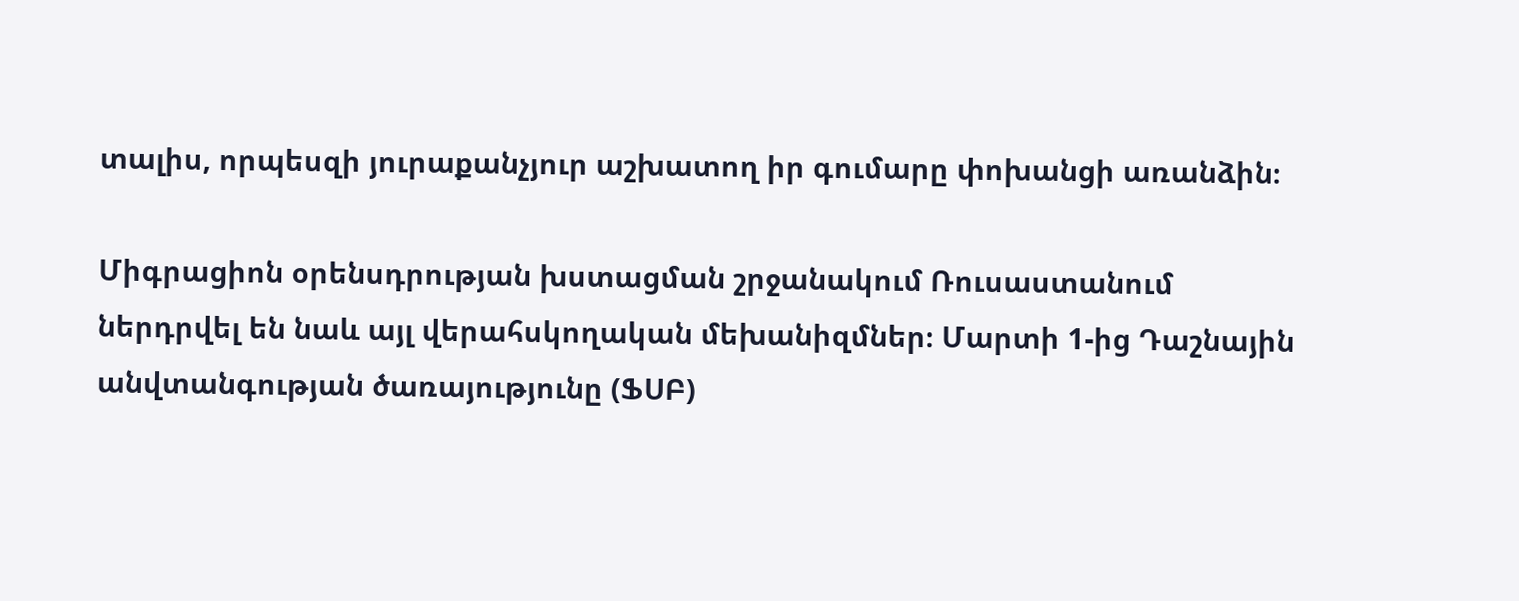տալիս, որպեսզի յուրաքանչյուր աշխատող իր գումարը փոխանցի առանձին։

Միգրացիոն օրենսդրության խստացման շրջանակում Ռուսաստանում ներդրվել են նաև այլ վերահսկողական մեխանիզմներ։ Մարտի 1-ից Դաշնային անվտանգության ծառայությունը (ՖՍԲ)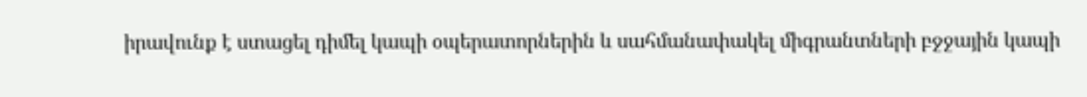իրավունք է ստացել դիմել կապի օպերատորներին և սահմանափակել միգրանտների բջջային կապի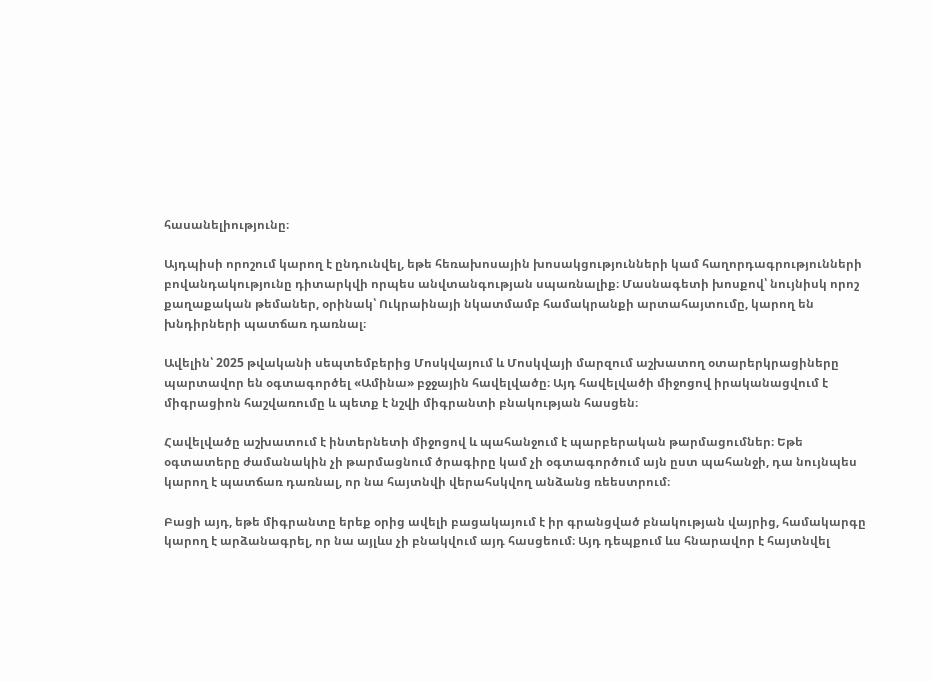հասանելիությունը։

Այդպիսի որոշում կարող է ընդունվել, եթե հեռախոսային խոսակցությունների կամ հաղորդագրությունների բովանդակությունը դիտարկվի որպես անվտանգության սպառնալիք։ Մասնագետի խոսքով՝ նույնիսկ որոշ քաղաքական թեմաներ, օրինակ՝ Ուկրաինայի նկատմամբ համակրանքի արտահայտումը, կարող են խնդիրների պատճառ դառնալ։

Ավելին՝ 2025 թվականի սեպտեմբերից Մոսկվայում և Մոսկվայի մարզում աշխատող օտարերկրացիները պարտավոր են օգտագործել «Ամինա» բջջային հավելվածը։ Այդ հավելվածի միջոցով իրականացվում է միգրացիոն հաշվառումը և պետք է նշվի միգրանտի բնակության հասցեն։

Հավելվածը աշխատում է ինտերնետի միջոցով և պահանջում է պարբերական թարմացումներ։ Եթե օգտատերը ժամանակին չի թարմացնում ծրագիրը կամ չի օգտագործում այն ըստ պահանջի, դա նույնպես կարող է պատճառ դառնալ, որ նա հայտնվի վերահսկվող անձանց ռեեստրում։

Բացի այդ, եթե միգրանտը երեք օրից ավելի բացակայում է իր գրանցված բնակության վայրից, համակարգը կարող է արձանագրել, որ նա այլևս չի բնակվում այդ հասցեում։ Այդ դեպքում ևս հնարավոր է հայտնվել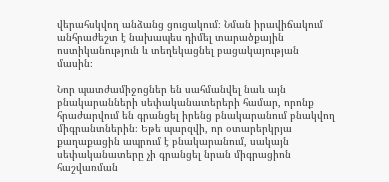վերահսկվող անձանց ցուցակում։ Նման իրավիճակում անհրաժեշտ է նախապես դիմել տարածքային ոստիկանություն և տեղեկացնել բացակայության մասին։

Նոր պատժամիջոցներ են սահմանվել նաև այն բնակարանների սեփականատերերի համար, որոնք հրաժարվում են գրանցել իրենց բնակարանում բնակվող միգրանտներին։ Եթե պարզվի, որ օտարերկրյա քաղաքացին ապրում է բնակարանում, սակայն սեփականատերը չի գրանցել նրան միգրացիոն հաշվառման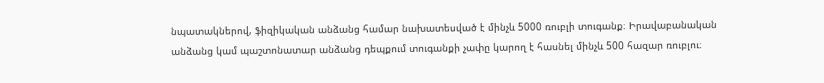նպատակներով, ֆիզիկական անձանց համար նախատեսված է մինչև 5000 ռուբլի տուգանք։ Իրավաբանական անձանց կամ պաշտոնատար անձանց դեպքում տուգանքի չափը կարող է հասնել մինչև 500 հազար ռուբլու։